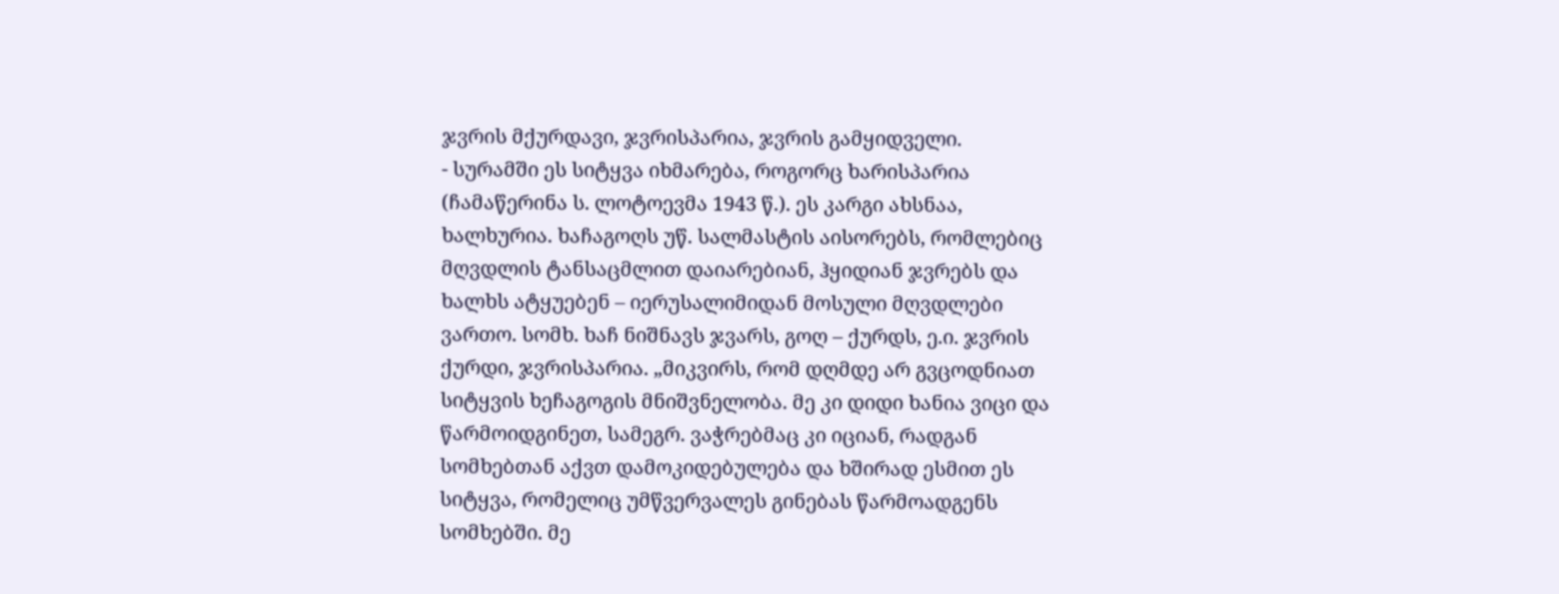ჯვრის მქურდავი, ჯვრისპარია, ჯვრის გამყიდველი.
- სურამში ეს სიტყვა იხმარება, როგორც ხარისპარია (ჩამაწერინა ს. ლოტოევმა 1943 წ.). ეს კარგი ახსნაა, ხალხურია. ხაჩაგოღს უწ. სალმასტის აისორებს, რომლებიც მღვდლის ტანსაცმლით დაიარებიან, ჰყიდიან ჯვრებს და ხალხს ატყუებენ – იერუსალიმიდან მოსული მღვდლები ვართო. სომხ. ხაჩ ნიშნავს ჯვარს, გოღ – ქურდს, ე.ი. ჯვრის ქურდი, ჯვრისპარია. „მიკვირს, რომ დღმდე არ გვცოდნიათ სიტყვის ხეჩაგოგის მნიშვნელობა. მე კი დიდი ხანია ვიცი და წარმოიდგინეთ, სამეგრ. ვაჭრებმაც კი იციან, რადგან სომხებთან აქვთ დამოკიდებულება და ხშირად ესმით ეს სიტყვა, რომელიც უმწვერვალეს გინებას წარმოადგენს სომხებში. მე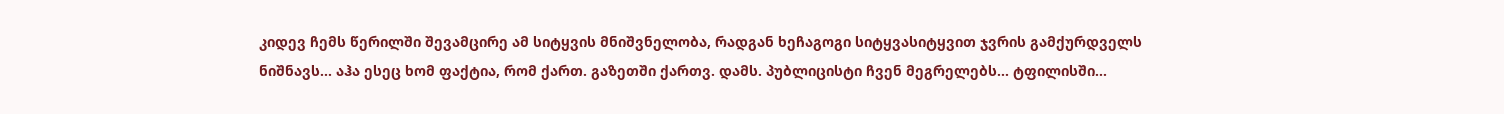კიდევ ჩემს წერილში შევამცირე ამ სიტყვის მნიშვნელობა, რადგან ხეჩაგოგი სიტყვასიტყვით ჯვრის გამქურდველს ნიშნავს... აჰა ესეც ხომ ფაქტია, რომ ქართ. გაზეთში ქართვ. დამს. პუბლიცისტი ჩვენ მეგრელებს... ტფილისში...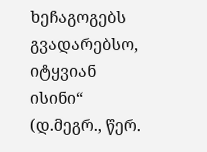ხეჩაგოგებს გვადარებსო, იტყვიან ისინი“ (დ.მეგრ., წერ.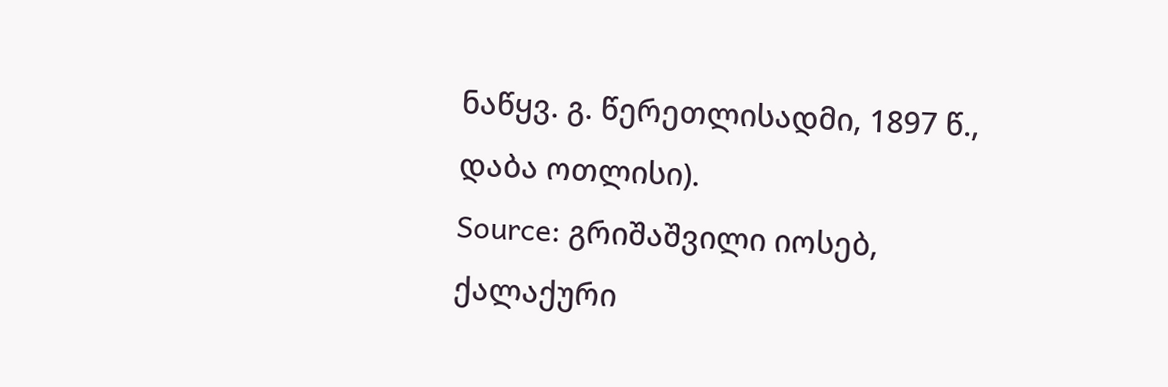ნაწყვ. გ. წერეთლისადმი, 1897 წ., დაბა ოთლისი).
Source: გრიშაშვილი იოსებ, ქალაქური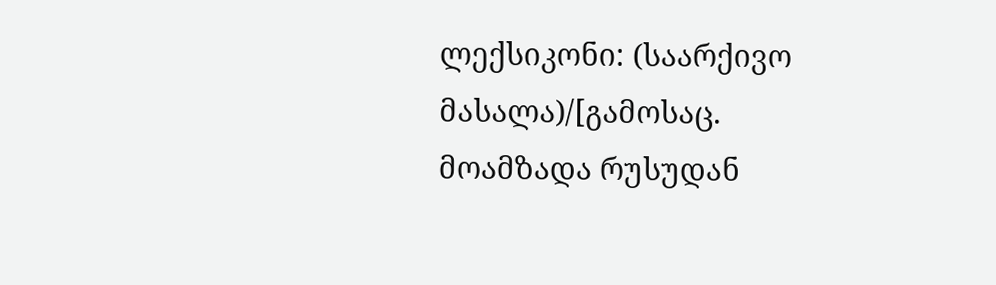ლექსიკონი: (საარქივო მასალა)/[გამოსაც. მოამზადა რუსუდან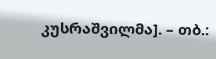კუსრაშვილმა]. – თბ.: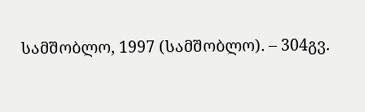სამშობლო, 1997 (სამშობლო). – 304გვ.